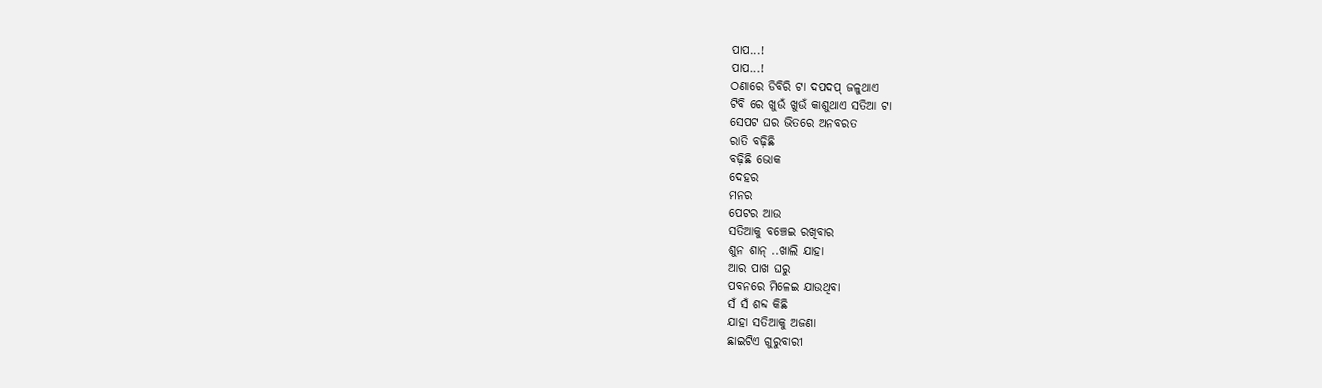ପାପ...!
ପାପ...!
ଠଣାରେ ଡିବିରି ଟା ଦପଦପ୍ ଜଳୁଥାଏ
ଟିବି ରେ ଖୁଉଁ ଖୁଉଁ କାଶୁଥାଏ ସତିଆ ଟା
ସେପଟ ଘର ଭିତରେ ଅନବରତ
ରାତି ବଢ଼ିଛି
ବଢ଼ିଛି ଭୋକ
ଦେହର
ମନର
ପେଟର ଆଉ
ସତିଆକୁ ବଞ୍ଚେଇ ରଖିବାର
ଶୁନ ଶାନ୍ ..ଖାଲି ଯାହା
ଆର ପାଖ ଘରୁ
ପବନରେ ମିଳେଇ ଯାଉଥିବା
ସଁ ସଁ ଶବ୍ଦ କିଛି
ଯାହା ସତିଆକୁ ଅଜଣା
ଛାଇଟିଏ ଗୁରୁବାରୀ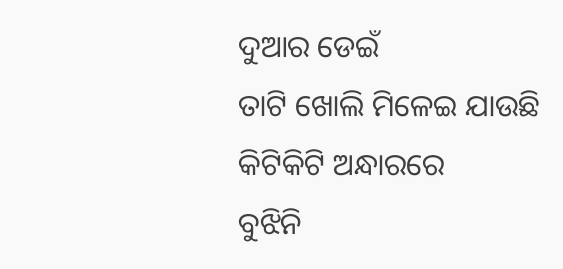ଦୁଆର ଡେଇଁ
ତାଟି ଖୋଲି ମିଳେଇ ଯାଉଛି
କିଟିକିଟି ଅନ୍ଧାରରେ
ବୁଝିନି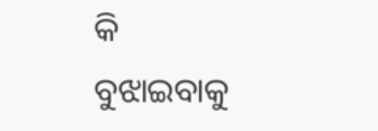କି ବୁଝାଇବାକୁ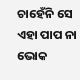ଚାହେଁନି ସେ
ଏହା ପାପ ନା ଭୋକ